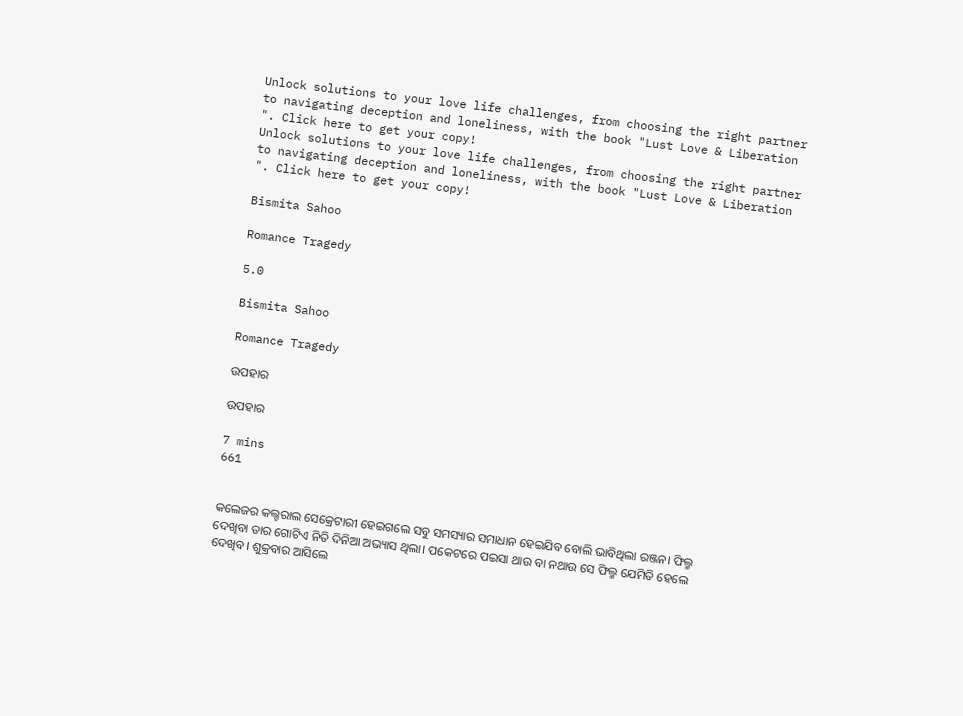Unlock solutions to your love life challenges, from choosing the right partner to navigating deception and loneliness, with the book "Lust Love & Liberation ". Click here to get your copy!
Unlock solutions to your love life challenges, from choosing the right partner to navigating deception and loneliness, with the book "Lust Love & Liberation ". Click here to get your copy!

Bismita Sahoo

Romance Tragedy

5.0

Bismita Sahoo

Romance Tragedy

ଉପହାର

ଉପହାର

7 mins
661


କଲେଜର କଲ୍ଚରାଲ ସେକ୍ରେଟାରୀ ହେଇଗଲେ ସବୁ ସମସ୍ୟାର ସମାଧାନ ହେଇଯିବ ବୋଲି ଭାବିଥିଲା ରଞ୍ଜନ। ଫିଲ୍ମ ଦେଖିବା ତାର ଗୋଟିଏ ନିତି ଦିନିଆ ଅଭ୍ୟାସ ଥିଲା। ପକେଟରେ ପଇସା ଥାଉ ବା ନଥାଉ ସେ ଫିଲ୍ମ ଯେମିତି ହେଲେ ଦେଖିବ। ଶୁକ୍ରବାର ଆସିଲେ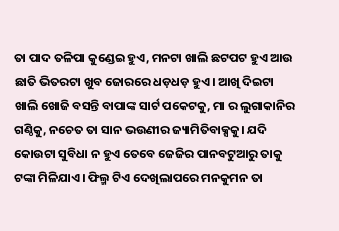ତା ପାଦ ତଳିପା କୁଣ୍ଡେଇ ହୁଏ, ମନଟା ଖାଲି ଛଟପଟ ହୁଏ ଆଉ ଛାତି ଭିତରଟା ଖୁବ ଜୋରରେ ଧଡ଼ଧଡ଼ ହୁଏ। ଆଖି ଦିଇଟା ଖାଲି ଖୋଜି ବସନ୍ତି ବାପାଙ୍କ ସାର୍ଟ ପକେଟକୁ, ମା ର ଲୁଗାକାନିର ଗଣ୍ଠିକୁ, ନଚେତ ତା ସାନ ଭଉଣୀର ଜ୍ୟାମିତିବାକ୍ସକୁ। ଯଦି କୋଉଟା ସୁବିଧା ନ ହୁଏ ତେବେ ଜେଜିର ପାନବଟୁଆରୁ ତାକୁ ଟଙ୍କା ମିଳିଯାଏ। ଫିଲ୍ମ ଟିଏ ଦେଖିଲାପରେ ମନକୁମନ ତା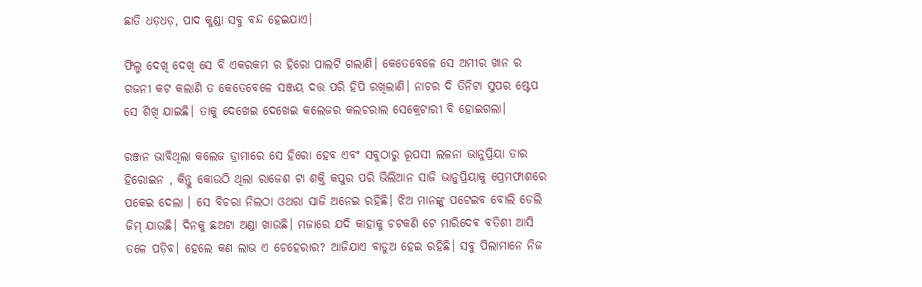ଛାତି ଧଡ଼ଧଡ଼, ପାଦ କୁଣ୍ଡା ସବୁ ବନ୍ଦ ହେଇଯାଏ।

ଫିଲ୍ମ ଦେଖି ଦେଖି ସେ ବି ଏକରକମ ର ହିରୋ ପାଲଟି ଗଲାଣି। କେତେବେଳେ ସେ ଅମୀର ଖାନ ର ଗଜନୀ କଟ କଲାଣି ତ କେତେବେଳେ ସଞ୍ଜୟ ଦତ୍ତ ପରି ହିପି ରଖିଲାଣି। ନାଚର ଦି ତିନିଟା ସୁପର ଷ୍ଟେପ ସେ ଶିଖି ଯାଇଛି। ତାକୁ ଦେଖେଇ ଦେଖେଇ କଲେଜର କଲଚରାଲ ସେକ୍ରେଟାରୀ ବି ହୋଇଗଲା।

ରଞ୍ଜନ ଭାବିଥିଲା କଲେଜ ଡ୍ରାମାରେ ସେ ହିରୋ ହେବ ଏବଂ ସବୁଠାରୁ ରୂପସୀ ଲଳନା ଭାନୁପ୍ରିୟା ତାର ହିରୋଇନ , କିନ୍ତୁ କୋଉଠି ଥିଲା ରାଜେଶ ଟା ଶକ୍ତି କପୁର ପରି ଭିଲିଆନ ସାଜି ଭାନୁପ୍ରିୟାକୁ ପ୍ରେମଫାଶରେ ପକେଇ ଦେଲା । ସେ ବିଚରା ନିଲଠା ଓଥରା ସାଜି ଅନେଇ ରହିଛି। ଝିଅ ମାନଙ୍କୁ ପଟେଇବ ବୋଲି ଡେଲି ଜିମ୍ ଯାଉଛି। ଦିନକୁ ଛଅଟା ଅଣ୍ଡା ଖାଉଛି। ମଜାରେ ଯଦି କାହାକୁ ଚଟକଣି ଟେ ମାରିଦେଵ ବତିଶୀ ଆସି ତଳେ ପଡ଼ିବ। ହେଲେ କଣ ଲାଭ ଏ ଚେହେରାର? ଆଜିଯାଏ ବାଡୁଅ ହେଇ ରହିଛି। ସବୁ ପିଲାମାନେ ନିଜ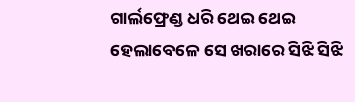ଗାର୍ଲଫ୍ରେଣ୍ଡ ଧରି ଥେଇ ଥେଇ ହେଲାବେଳେ ସେ ଖରାରେ ସିଝି ସିଝି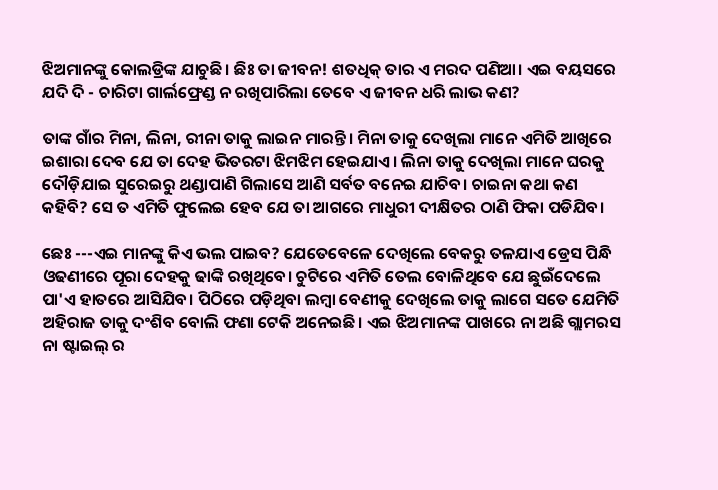ଝିଅମାନଙ୍କୁ କୋଲଡ୍ରିଙ୍କ ଯାଚୁଛି। ଛିଃ ତା ଜୀବନ! ଶତଧିକ୍ ତାର ଏ ମରଦ ପଣିଆ। ଏଇ ବୟସରେ ଯଦି ଦି - ଚାରିଟା ଗାର୍ଲଫ୍ରେଣ୍ଡ ନ ରଖିପାରିଲା ତେବେ ଏ ଜୀବନ ଧରି ଲାଭ କଣ?

ତାଙ୍କ ଗାଁର ମିନା, ଲିନା, ରୀନା ତାକୁ ଲାଇନ ମାରନ୍ତି। ମିନା ତାକୁ ଦେଖିଲା ମାନେ ଏମିତି ଆଖିରେ ଇଶାରା ଦେବ ଯେ ତା ଦେହ ଭିତରଟା ଝିମଝିମ ହେଇଯାଏ। ଲିନା ତାକୁ ଦେଖିଲା ମାନେ ଘରକୁ ଦୌଡ଼ିଯାଇ ସୁରେଇରୁ ଥଣ୍ଡାପାଣି ଗିଲାସେ ଆଣି ସର୍ବତ ବନେଇ ଯାଚିବ। ଚାଇନା କଥା କଣ କହିବି? ସେ ତ ଏମିତି ଫୁଲେଇ ହେବ ଯେ ତା ଆଗରେ ମାଧୁରୀ ଦୀକ୍ଷିତର ଠାଣି ଫିକା ପଡିଯିବ।

ଛେଃ ---ଏଇ ମାନଙ୍କୁ କିଏ ଭଲ ପାଇବ? ଯେତେବେଳେ ଦେଖିଲେ ବେକରୁ ତଳଯାଏ ଡ୍ରେସ ପିନ୍ଧି ଓଢଣୀରେ ପୂରା ଦେହକୁ ଢାଙ୍କି ରଖିଥିବେ। ଚୁଟିରେ ଏମିତି ତେଲ ବୋଳିଥିବେ ଯେ ଛୁଇଁଦେଲେ ପା'ଏ ହାତରେ ଆସିଯିବ। ପିଠିରେ ପଡ଼ିଥିବା ଲମ୍ବା ବେଣୀକୁ ଦେଖିଲେ ତାକୁ ଲାଗେ ସତେ ଯେମିତି ଅହିରାଜ ତାକୁ ଦଂଶିବ ବୋଲି ଫଣା ଟେକି ଅନେଇଛି। ଏଇ ଝିଅମାନଙ୍କ ପାଖରେ ନା ଅଛି ଗ୍ଲାମରସ ନା ଷ୍ଟାଇଲ୍ ର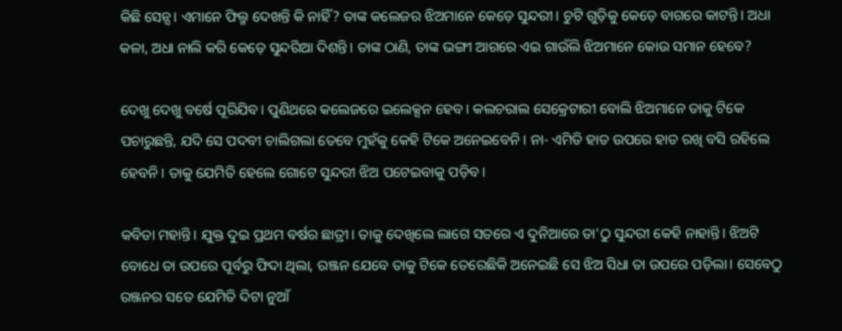କିଛି ସେନ୍ସ। ଏମାନେ ଫିଲ୍ମ ଦେଖନ୍ତି କି ନାହିଁ? ତାଙ୍କ କଲେଜର ଝିଅମାନେ କେଡ଼େ ସୁନ୍ଦରୀ। ଚୁଟି ଗୁଡ଼ିକୁ କେଡ଼େ ବାଗରେ କାଟନ୍ତି। ଅଧା କଳା, ଅଧା ନାଲି କରି କେଡ଼େ ସୁନ୍ଦରିଆ ଦିଶନ୍ତି। ତାଙ୍କ ଠାଣି, ତାଙ୍କ ଭଙ୍ଗୀ ଆଗରେ ଏଇ ଗାଉଁଲି ଝିଅମାନେ କୋଉ ସମାନ ହେବେ?

ଦେଖୁ ଦେଖୁ ବର୍ଷେ ପୂରିଯିବ। ପୁଣିଥରେ କଲେଜରେ ଇଲେକ୍ସନ ହେବ। କଲଚରାଲ ସେକ୍ରେଟାରୀ ବୋଲି ଝିଅମାନେ ତାକୁ ଟିକେ ପଚାରୁଛନ୍ତି, ଯଦି ସେ ପଦବୀ ଚାଲିଗଲା ତେବେ ମୁହଁକୁ କେହି ଟିକେ ଅନେଇବେନି। ନା- ଏମିତି ହାତ ଉପରେ ହାତ ରଖି ବସି ରହିଲେ ହେବନି। ତାକୁ ଯେମିତି ହେଲେ ଗୋଟେ ସୁନ୍ଦରୀ ଝିଅ ପଟେଇବାକୁ ପଡ଼ିବ।

କବିତା ମହାନ୍ତି। ଯୁକ୍ତ ଦୁଇ ପ୍ରଥମ ବର୍ଷର ଛାତ୍ରୀ। ତାକୁ ଦେଖିଲେ ଲାଗେ ସତରେ ଏ ଦୁନିଆରେ ତା'ଠୁ ସୁନ୍ଦରୀ କେହି ନାହାନ୍ତି। ଝିଅଟି ବୋଧେ ତା ଉପରେ ପୂର୍ବରୁ ଫିଦା ଥିଲା, ରଞ୍ଜନ ଯେବେ ତାକୁ ଟିକେ ତେରେଛିକି ଅନେଇଛି ସେ ଝିଅ ସିଧା ତା ଉପରେ ପଡ଼ିଲା। ସେବେଠୁ ରଞ୍ଜନର ସତେ ଯେମିତି ଦିଟା ନୁଆଁ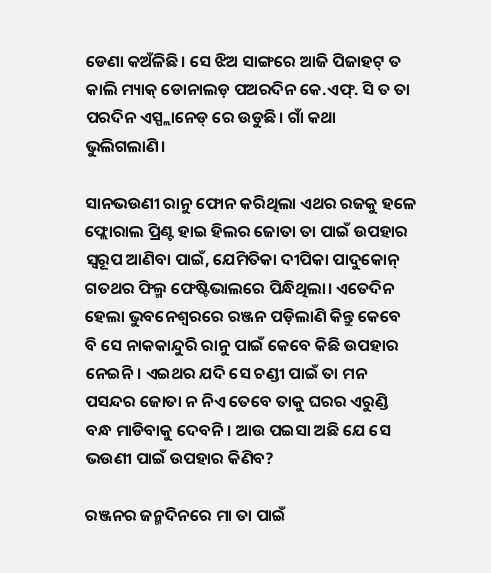ଡେଣା କଅଁଳିଛି। ସେ ଝିଅ ସାଙ୍ଗରେ ଆଜି ପିଜାହଟ୍ ତ କାଲି ମ୍ୟାକ୍ ଡୋନାଲଡ଼ ପଅରଦିନ କେ.ଏଫ୍. ସି ତ ତା ପରଦିନ ଏସ୍ପ୍ଲାନେଡ୍ ରେ ଉଡୁଛି। ଗାଁ କଥା ଭୁଲିଗଲାଣି।

ସାନଭଉଣୀ ରାନୁ ଫୋନ କରିଥିଲା ଏଥର ରଜକୁ ହଳେ ଫ୍ଲୋରାଲ ପ୍ରିଣ୍ଟ ହାଇ ହିଲର ଜୋତା ତା ପାଇଁ ଉପହାର ସ୍ୱରୂପ ଆଣିବା ପାଇଁ, ଯେମିତିକା ଦୀପିକା ପାଦୁକୋନ୍ ଗତଥର ଫିଲ୍ମ ଫେଷ୍ଟିଭାଲରେ ପିନ୍ଧିଥିଲା। ଏତେଦିନ ହେଲା ଭୁବନେଶ୍ୱରରେ ରଞ୍ଜନ ପଡ଼ିଲାଣି କିନ୍ତୁ କେବେ ବି ସେ ନାକକାନ୍ଦୁରି ରାନୁ ପାଇଁ କେବେ କିଛି ଉପହାର ନେଇନି। ଏଇଥର ଯଦି ସେ ଚଣ୍ଡୀ ପାଇଁ ତା ମନ ପସନ୍ଦର ଜୋତା ନ ନିଏ ତେବେ ତାକୁ ଘରର ଏରୁଣ୍ଡି ବନ୍ଧ ମାଡିବାକୁ ଦେବନି। ଆଉ ପଇସା ଅଛି ଯେ ସେ ଭଉଣୀ ପାଇଁ ଉପହାର କିଣିବ?

ରଞ୍ଜନର ଜନ୍ମଦିନରେ ମା ତା ପାଇଁ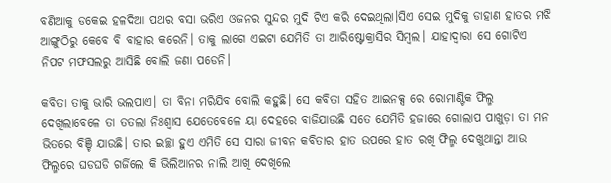ବଣିଆକୁ ଡକେଇ ହଳଦିଆ ପଥର ବସା ଭରିଏ ଓଜନର ସୁନ୍ଦର ମୁଦି ଟିଏ କରି ଦେଇଥିଲା।ସିଏ ସେଇ ମୁଦିକୁ ଡାହାଣ ହାତର ମଝି ଆଙ୍ଗୁଠିରୁ କେବେ ବି ବାହାର କରେନି। ତାକୁ ଲାଗେ ଏଇଟା ଯେମିତି ତା ଆରିଷ୍ଟୋକ୍ରାସିର ସିମ୍ବଲ। ଯାହାଦ୍ୱାରା ସେ ଗୋଟିଏ ନିପଟ ମଫସଲରୁ ଆସିଛି ବୋଲି ଜଣା ପଡେନି।

କବିତା ତାକୁ ଭାରି ଭଲପାଏ। ତା ବିନା ମରିଯିବ ବୋଲି କହୁଛି। ସେ କବିତା ସହିତ ଆଇନକ୍ସ ରେ ରୋମାଣ୍ଟିକ ଫିଲ୍ମ ଦେଖିଲାବେଳେ ତା ତତଲା ନିଃଶ୍ୱାସ ଯେତେବେଳେ ୟା ଦେହରେ ବାଜିଯାଉଛି ସତେ ଯେମିତି ହଜାରେ ଗୋଲାପ ପାଖୁଡ଼ା ତା ମନ ଭିତରେ ବିଞ୍ଚି ଯାଉଛି। ତାର ଇଚ୍ଛା ହୁଏ ଏମିତି ସେ ସାରା ଜୀବନ କବିତାର ହାତ ଉପରେ ହାତ ରଖି ଫିଲ୍ମ ଦେଖୁଥାନ୍ତା ଆଉ ଫିଲ୍ମରେ ଘଡଘଡି ଗର୍ଜିଲେ କି ଭିଲିଆନର ନାଲି ଆଖି ଦେଖିଲେ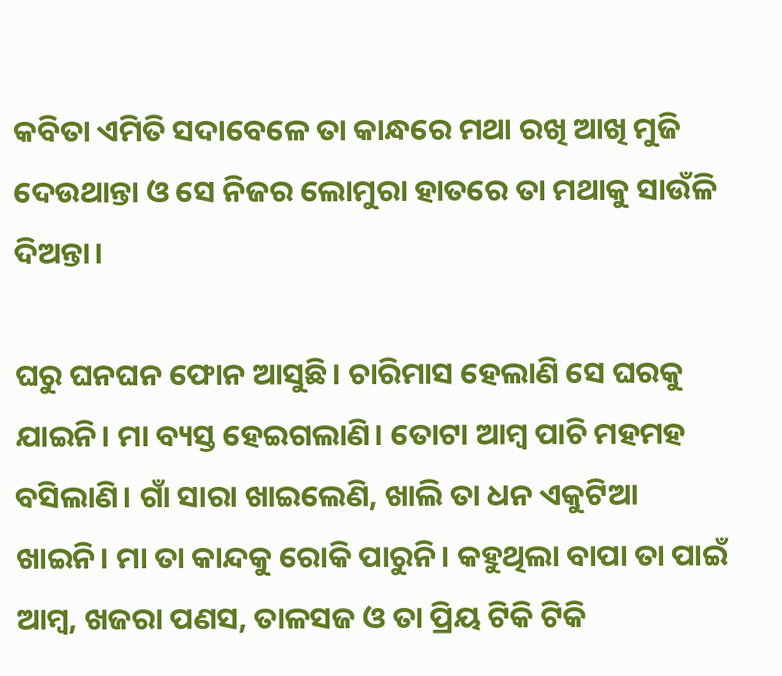କବିତା ଏମିତି ସଦାବେଳେ ତା କାନ୍ଧରେ ମଥା ରଖି ଆଖି ମୁଜି ଦେଉଥାନ୍ତା ଓ ସେ ନିଜର ଲୋମୁରା ହାତରେ ତା ମଥାକୁ ସାଉଁଳି ଦିଅନ୍ତା।

ଘରୁ ଘନଘନ ଫୋନ ଆସୁଛି। ଚାରିମାସ ହେଲାଣି ସେ ଘରକୁ ଯାଇନି। ମା ବ୍ୟସ୍ତ ହେଇଗଲାଣି। ତୋଟା ଆମ୍ବ ପାଚି ମହମହ ବସିଲାଣି। ଗାଁ ସାରା ଖାଇଲେଣି, ଖାଲି ତା ଧନ ଏକୁଟିଆ ଖାଇନି। ମା ତା କାନ୍ଦକୁ ରୋକି ପାରୁନି। କହୁଥିଲା ବାପା ତା ପାଇଁ ଆମ୍ବ, ଖଜରା ପଣସ, ତାଳସଜ ଓ ତା ପ୍ରିୟ ଟିକି ଟିକି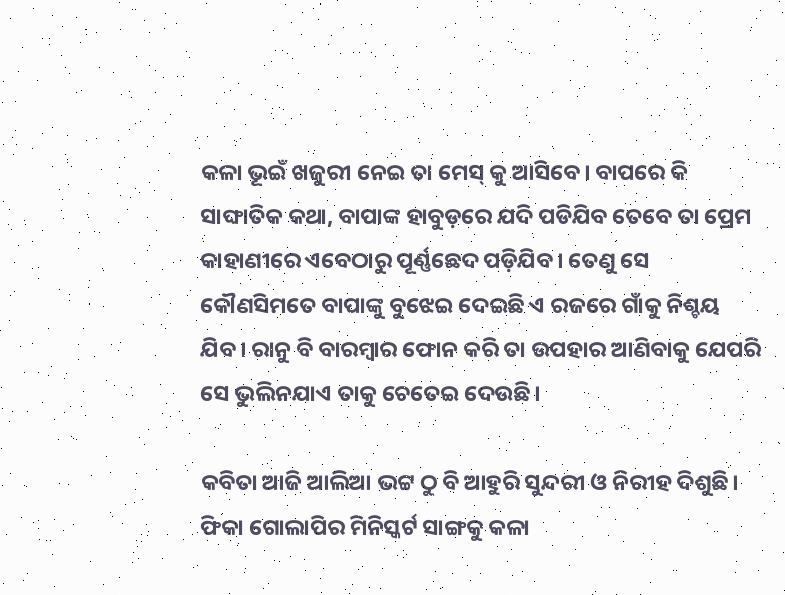କଳା ଭୂଇଁ ଖଜୁରୀ ନେଇ ତା ମେସ୍ କୁ ଆସିବେ। ବାପରେ କି ସାଙ୍ଘାତିକ କଥା, ବାପାଙ୍କ ହାବୁଡ଼ରେ ଯଦି ପଡିଯିବ ତେବେ ତା ପ୍ରେମ କାହାଣୀରେ ଏବେଠାରୁ ପୂର୍ଣ୍ଣଛେଦ ପଡ଼ିଯିବ। ତେଣୁ ସେ କୌଣସିମତେ ବାପାଙ୍କୁ ବୁଝେଇ ଦେଇଛି ଏ ରଜରେ ଗାଁକୁ ନିଶ୍ଚୟ ଯିବ। ରାନୁ ବି ବାରମ୍ବାର ଫୋନ କରି ତା ଉପହାର ଆଣିବାକୁ ଯେପରି ସେ ଭୁଲିନଯାଏ ତାକୁ ଚେତେଇ ଦେଉଛି।

କବିତା ଆଜି ଆଲିଆ ଭଟ୍ଟ ଠୁ ବି ଆହୁରି ସୁନ୍ଦରୀ ଓ ନିରୀହ ଦିଶୁଛି। ଫିକା ଗୋଲାପିର ମିନିସ୍କର୍ଟ ସାଙ୍ଗକୁ କଳା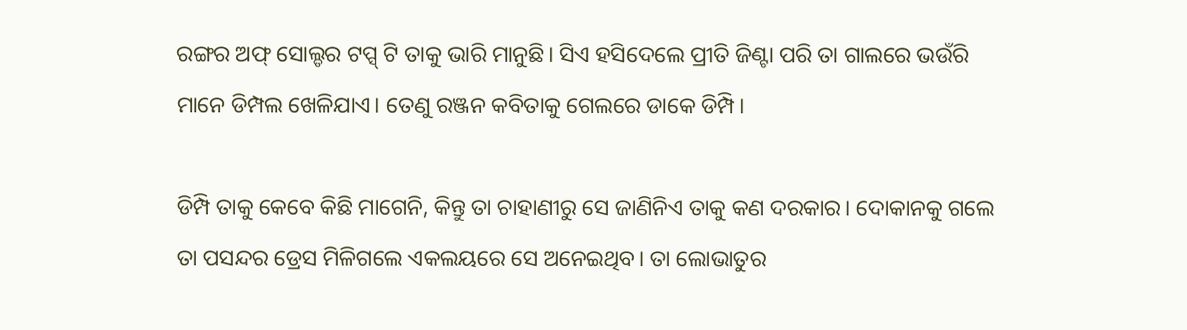ରଙ୍ଗର ଅଫ୍ ସୋଲ୍ଡର ଟପ୍ସ୍ ଟି ତାକୁ ଭାରି ମାନୁଛି। ସିଏ ହସିଦେଲେ ପ୍ରୀତି ଜିଣ୍ଟା ପରି ତା ଗାଲରେ ଭଉଁରି ମାନେ ଡିମ୍ପଲ ଖେଳିଯାଏ। ତେଣୁ ରଞ୍ଜନ କବିତାକୁ ଗେଲରେ ଡାକେ ଡିମ୍ପି।

ଡିମ୍ପି ତାକୁ କେବେ କିଛି ମାଗେନି, କିନ୍ତୁ ତା ଚାହାଣୀରୁ ସେ ଜାଣିନିଏ ତାକୁ କଣ ଦରକାର। ଦୋକାନକୁ ଗଲେ ତା ପସନ୍ଦର ଡ୍ରେସ ମିଳିଗଲେ ଏକଲୟରେ ସେ ଅନେଇଥିବ। ତା ଲୋଭାତୁର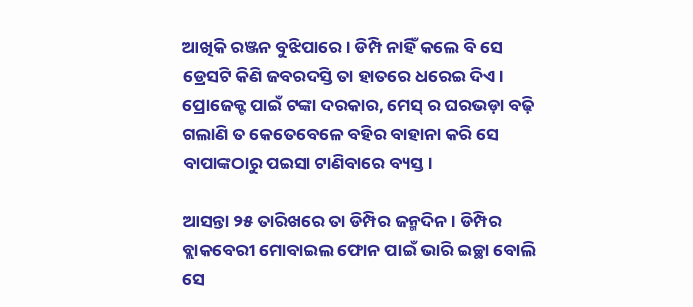ଆଖିକି ରଞ୍ଜନ ବୁଝିପାରେ। ଡିମ୍ପି ନାହିଁ କଲେ ବି ସେ ଡ୍ରେସଟି କିଣି ଜବରଦସ୍ତି ତା ହାତରେ ଧରେଇ ଦିଏ। ପ୍ରୋଜେକ୍ଟ ପାଇଁ ଟଙ୍କା ଦରକାର, ମେସ୍ ର ଘରଭଡ଼ା ବଢ଼ି ଗଲାଣି ତ କେତେବେଳେ ବହିର ବାହାନା କରି ସେ ବାପାଙ୍କଠାରୁ ପଇସା ଟାଣିବାରେ ବ୍ୟସ୍ତ।

ଆସନ୍ତା ୨୫ ତାରିଖରେ ତା ଡିମ୍ପିର ଜନ୍ମଦିନ। ଡିମ୍ପିର ବ୍ଲାକବେରୀ ମୋବାଇଲ ଫୋନ ପାଇଁ ଭାରି ଇଚ୍ଛା ବୋଲି ସେ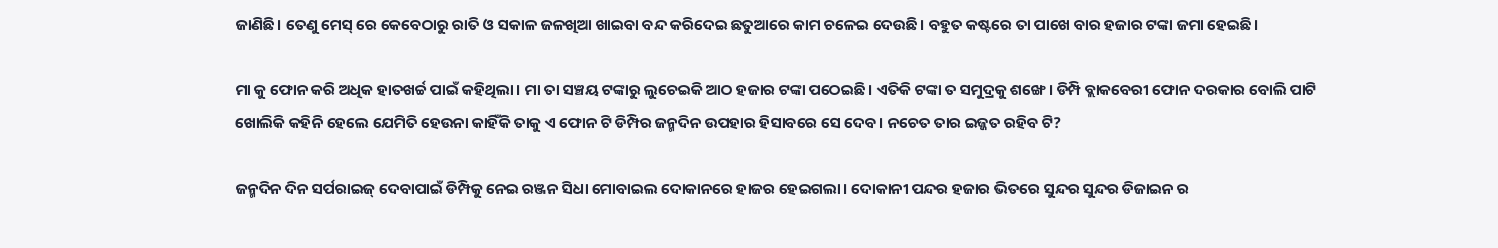ଜାଣିଛି। ତେଣୁ ମେସ୍ ରେ କେବେଠାରୁ ରାତି ଓ ସକାଳ ଜଳଖିଆ ଖାଇବା ବନ୍ଦ କରିଦେଇ ଛତୁଆରେ କାମ ଚଳେଇ ଦେଉଛି। ବହୁତ କଷ୍ଟରେ ତା ପାଖେ ବାର ହଜାର ଟଙ୍କା ଜମା ହେଇଛି।

ମା କୁ ଫୋନ କରି ଅଧିକ ହାତଖର୍ଚ୍ଚ ପାଇଁ କହିଥିଲା। ମା ତା ସଞ୍ଚୟ ଟଙ୍କାରୁ ଲୁଚେଇକି ଆଠ ହଜାର ଟଙ୍କା ପଠେଇଛି। ଏତିକି ଟଙ୍କା ତ ସମୁଦ୍ରକୁ ଶଙ୍ଖେ। ଡିମ୍ପି ବ୍ଲାକବେରୀ ଫୋନ ଦରକାର ବୋଲି ପାଟି ଖୋଲିକି କହିନି ହେଲେ ଯେମିତି ହେଉନା କାହିଁକି ତାକୁ ଏ ଫୋନ ଟି ଡିମ୍ପିର ଜନ୍ମଦିନ ଉପହାର ହିସାବରେ ସେ ଦେବ। ନଚେତ ତାର ଇଜ୍ଜତ ରହିବ ଟି?

ଜନ୍ମଦିନ ଦିନ ସର୍ପରାଇଜ୍ ଦେବାପାଇଁ ଡିମ୍ପିକୁ ନେଇ ରଞ୍ଜନ ସିଧା ମୋବାଇଲ ଦୋକାନରେ ହାଜର ହେଇଗଲା। ଦୋକାନୀ ପନ୍ଦର ହଜାର ଭିତରେ ସୁନ୍ଦର ସୁନ୍ଦର ଡିଜାଇନ ର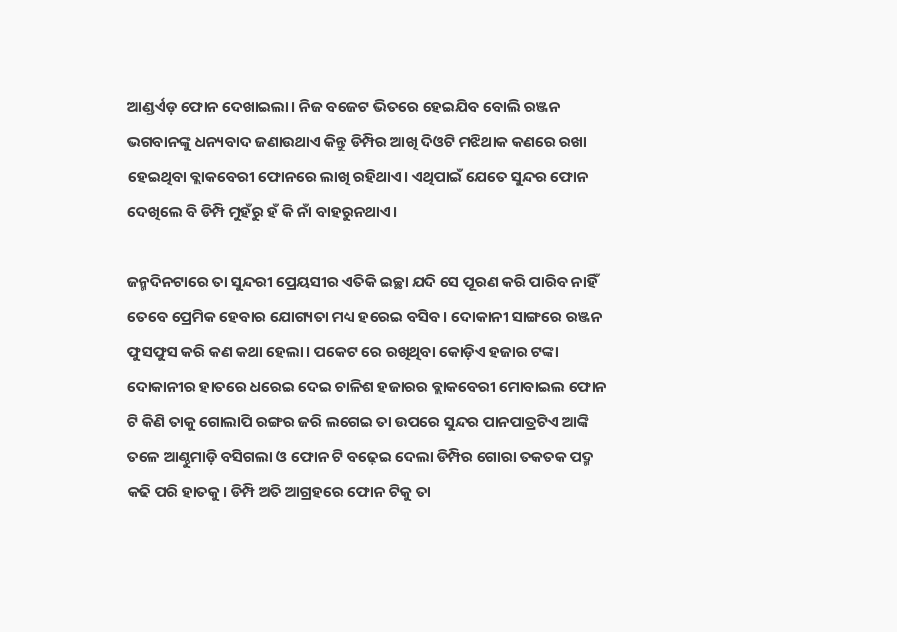ଆଣ୍ଡର୍ଏଡ଼ ଫୋନ ଦେଖାଇଲା। ନିଜ ବଜେଟ ଭିତରେ ହେଇଯିବ ବୋଲି ରଞ୍ଜନ ଭଗବାନଙ୍କୁ ଧନ୍ୟବାଦ ଜଣାଉଥାଏ କିନ୍ତୁ ଡିମ୍ପିର ଆଖି ଦିଓଟି ମଝିଥାକ କଣରେ ରଖା ହେଇଥିବା ବ୍ଲାକବେରୀ ଫୋନରେ ଲାଖି ରହିଥାଏ। ଏଥିପାଇଁ ଯେତେ ସୁନ୍ଦର ଫୋନ ଦେଖିଲେ ବି ଡିମ୍ପି ମୁହଁରୁ ହଁ କି ନାଁ ବାହରୁନଥାଏ।

ଜନ୍ମଦିନଟାରେ ତା ସୁନ୍ଦରୀ ପ୍ରେୟସୀର ଏତିକି ଇଚ୍ଛା ଯଦି ସେ ପୂରଣ କରି ପାରିବ ନାହିଁ ତେବେ ପ୍ରେମିକ ହେବାର ଯୋଗ୍ୟତା ମଧ୍ୟ ହରେଇ ବସିବ। ଦୋକାନୀ ସାଙ୍ଗରେ ରଞ୍ଜନ ଫୁସଫୁସ କରି କଣ କଥା ହେଲା। ପକେଟ ରେ ରଖିଥିବା କୋଡ଼ିଏ ହଜାର ଟଙ୍କା ଦୋକାନୀର ହାତରେ ଧରେଇ ଦେଇ ଚାଳିଶ ହଜାରର ବ୍ଲାକବେରୀ ମୋବାଇଲ ଫୋନ ଟି କିଣି ତାକୁ ଗୋଲାପି ରଙ୍ଗର ଜରି ଲଗେଇ ତା ଉପରେ ସୁନ୍ଦର ପାନପାତ୍ରଟିଏ ଆଙ୍କି ତଳେ ଆଣ୍ଠୁମାଡ଼ି ବସିଗଲା ଓ ଫୋନ ଟି ବଢ଼େଇ ଦେଲା ଡିମ୍ପିର ଗୋରା ତକତକ ପଦ୍ମ କଢି ପରି ହାତକୁ। ଡିମ୍ପି ଅତି ଆଗ୍ରହରେ ଫୋନ ଟିକୁ ତା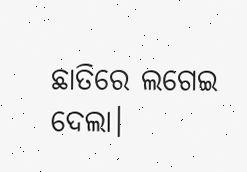ଛାତିରେ ଲଗେଇ ଦେଲା।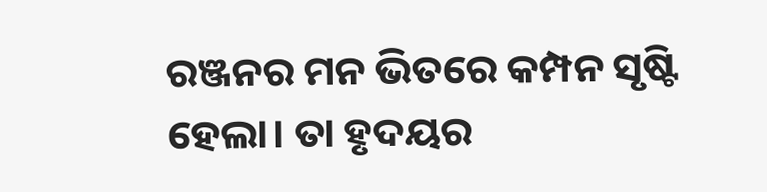ରଞ୍ଜନର ମନ ଭିତରେ କମ୍ପନ ସୃଷ୍ଟି ହେଲା। ତା ହୃଦୟର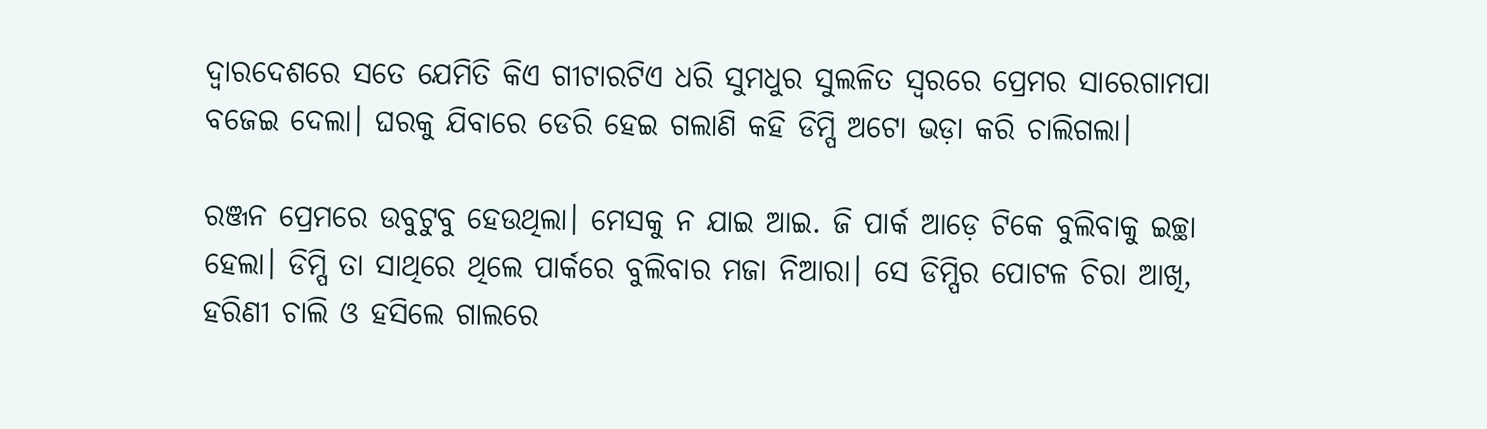ଦ୍ୱାରଦେଶରେ ସତେ ଯେମିତି କିଏ ଗୀଟାରଟିଏ ଧରି ସୁମଧୁର ସୁଲଳିତ ସ୍ୱରରେ ପ୍ରେମର ସାରେଗାମପା ବଜେଇ ଦେଲା। ଘରକୁ ଯିବାରେ ଡେରି ହେଇ ଗଲାଣି କହି ଡିମ୍ପି ଅଟୋ ଭଡ଼ା କରି ଚାଲିଗଲା।

ରଞ୍ଜନ ପ୍ରେମରେ ଉବୁଟୁବୁ ହେଉଥିଲା। ମେସକୁ ନ ଯାଇ ଆଇ. ଜି ପାର୍କ ଆଡ଼େ ଟିକେ ବୁଲିବାକୁ ଇଚ୍ଛା ହେଲା। ଡିମ୍ପି ତା ସାଥିରେ ଥିଲେ ପାର୍କରେ ବୁଲିବାର ମଜା ନିଆରା। ସେ ଡିମ୍ପିର ପୋଟଳ ଚିରା ଆଖି, ହରିଣୀ ଚାଲି ଓ ହସିଲେ ଗାଲରେ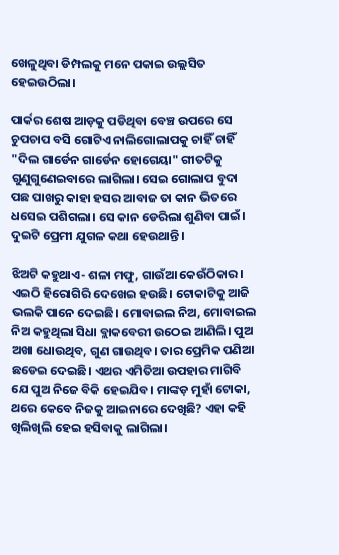ଖେଳୁଥିବା ଡିମ୍ପଲକୁ ମନେ ପକାଇ ଉଲ୍ଲସିତ ହେଇଉଠିଲା।

ପାର୍କର ଶେଷ ଆଡ଼କୁ ପଡିଥିବା ବେଞ୍ଚ ଉପରେ ସେ ଚୁପଚାପ ବସି ଗୋଟିଏ ନାଲିଗୋଲାପକୁ ଚାହିଁ ଚାହିଁ "ଦିଲ ଗାର୍ଡେନ ଗାର୍ଡେନ ହୋଗେୟା" ଗୀତଟିକୁ ଗୁଣୁଗୁଣେଇବାରେ ଲାଗିଲା। ସେଇ ଗୋଲାପ ବୁଦା ପଛ ପାଖରୁ କାହା ହସର ଆବାଜ ତା କାନ ଭିତରେ ଧସେଇ ପଶିଗଲା। ସେ କାନ ଡେରିଲା ଶୁଣିବା ପାଇଁ। ଦୁଇଟି ପ୍ରେମୀ ଯୁଗଳ କଥା ହେଉଥାନ୍ତି।

ଝିଅଟି କହୁଥାଏ- ଶଳା ମଫୁ, ଗାଉଁଆ କେଉଁଠିକାର। ଏଇଠି ହିରୋଗିରି ଦେଖେଇ ହଉଛି। ଟୋକାଟିକୁ ଆଜି ଭଲକି ପାନେ ଦେଇଛି। ମୋବାଇଲ ନିଅ, ମୋବାଇଲ ନିଅ କହୁଥିଲା ସିଧା ବ୍ଲାକବେରୀ ଉଠେଇ ଆଣିଲି। ପୁଅ ଅଖା ଧୋଉଥିବ, ଗୁଣ ଗାଉଥିବ। ତାର ପ୍ରେମିକ ପଣିଆ ଛଡେଇ ଦେଇଛି। ଏଥର ଏମିତିଆ ଉପହାର ମାଗିବି ଯେ ପୁଅ ନିଜେ ବିକି ହେଇଯିବ। ମାଙ୍କଡ଼ ମୁହାଁ ଟୋକା, ଥରେ କେବେ ନିଜକୁ ଆଇନାରେ ଦେଖିଛି? ଏହା କହି ଖିଲିଖିଲି ହେଇ ହସିବାକୁ ଲାଗିଲା।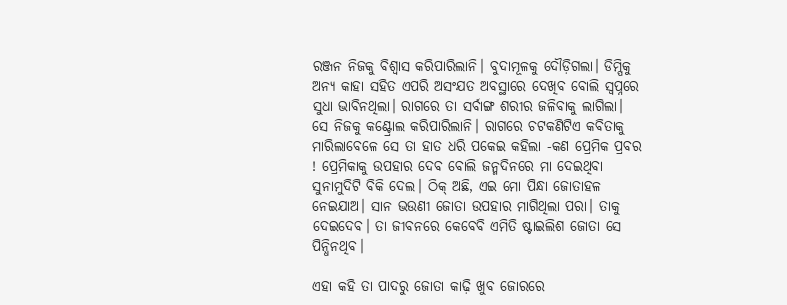ରଞ୍ଜନ ନିଜକୁ ବିଶ୍ୱାସ କରିପାରିଲାନି। ବୁଦାମୂଳକୁ ଦୌଡ଼ିଗଲା। ଡିମ୍ପିକୁ ଅନ୍ୟ କାହା ସହିତ ଏପରି ଅସଂଯତ ଅବସ୍ଥାରେ ଦେଖିବ ବୋଲି ସ୍ୱପ୍ନରେ ସୁଧା ଭାବିନଥିଲା। ରାଗରେ ତା ସର୍ବାଙ୍ଗ ଶରୀର ଜଳିବାକୁ ଲାଗିଲା। ସେ ନିଜକୁ କଣ୍ଟ୍ରୋଲ କରିପାରିଲାନି। ରାଗରେ ଚଟକଣିଟିଏ କବିତାକୁ ମାରିଲାବେଳେ ସେ ତା ହାତ ଧରି ପକେଇ କହିଲା -କଣ ପ୍ରେମିକ ପ୍ରବର ! ପ୍ରେମିକାକୁ ଉପହାର ଦେବ ବୋଲି ଜନ୍ମଦିନରେ ମା ଦେଇଥିବା ସୁନାମୁଦିଟି ବିକି ଦେଲ। ଠିକ୍ ଅଛି, ଏଇ ମୋ ପିନ୍ଧା ଜୋତାହଳ ନେଇଯାଅ। ସାନ ଭଉଣୀ ଜୋତା ଉପହାର ମାଗିଥିଲା ପରା। ତାକୁ ଦେଇଦେବ। ତା ଜୀବନରେ କେବେବି ଏମିତି ଷ୍ଟାଇଲିଶ ଜୋତା ସେ ପିନ୍ଧିନଥିବ।

ଏହା କହି ତା ପାଦରୁ ଜୋତା କାଢ଼ି ଖୁବ ଜୋରରେ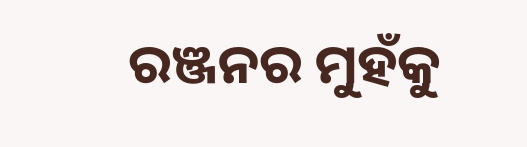ରଞ୍ଜନର ମୁହଁକୁ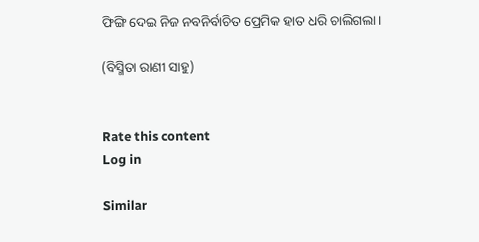ଫିଙ୍ଗି ଦେଇ ନିଜ ନବନିର୍ବାଚିତ ପ୍ରେମିକ ହାତ ଧରି ଚାଲିଗଲା।

(ବିସ୍ମିତା ରାଣୀ ସାହୁ)


Rate this content
Log in

Similar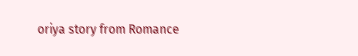oriya story from Romance